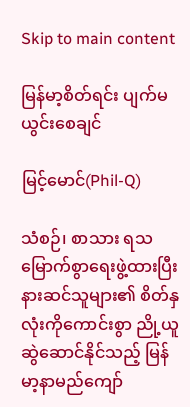Skip to main content

မြန်မာ့စိတ်ရင်း ပျက်မယွင်းစေချင်

မြင့်မောင်(Phil-Q)

သံစဉ်၊ စာသား ရသမြောက်စွာရေးဖွဲ့ထားပြီး နားဆင်သူများ၏ စိတ်နှလုံးကိုကောင်းစွာ ညို့ယူဆွဲဆောင်နိုင်သည့် မြန်မာ့နာမည်ကျော်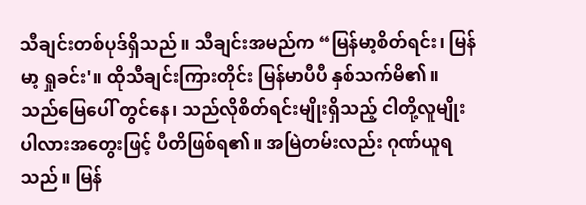သီချင်းတစ်ပုဒ်ရှိသည်။ သီချင်းအမည်က “မြန်မာ့စိတ်ရင်း၊ မြန်မာ့ ရှုခင်း'။ ထိုသီချင်းကြားတိုင်း မြန်မာပီပီ နှစ်သက်မိ၏။ သည်မြေပေါ် တွင်နေ၊ သည်လိုစိတ်ရင်းမျိုးရှိသည့် ငါတို့လူမျိုးပါလားအတွေးဖြင့် ပီတိဖြစ်ရ၏။ အမြဲတမ်းလည်း ဂုဏ်ယူရသည်။ မြန်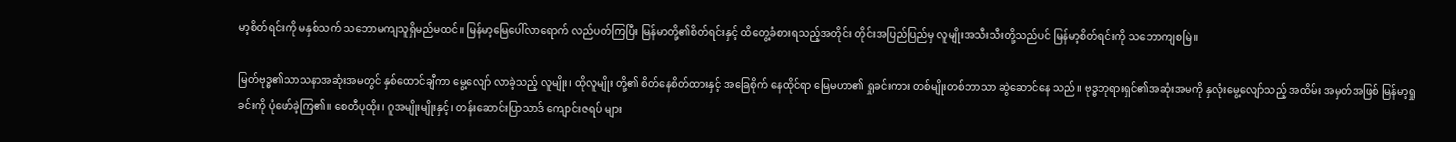မာ့စိတ်ရင်းကို မနှစ်သက် သဘောမကျသူရှိမည်မထင်။ မြန်မာ့မြေပေါ်လာရောက် လည်ပတ်ကြပြီး မြန်မာတို့၏စိတ်ရင်းနှင့် ထိတွေ့ခံစားရသည့်အတိုင်း တိုင်းအပြည်ပြည်မှ လူမျိုးအသီးသီးတို့သည်ပင် မြန်မာ့စိတ်ရင်းကို သဘောကျစမြဲ။

မြတ်ဗုဒ္ဓ၏သာသနာအဆုံးအမတွင် နှစ်ထောင်ချီကာ မွေ့လျော် လာခဲ့သည့် လူမျိုး၊ ထိုလူမျိုး တို့၏ စိတ်နေစိတ်ထားနှင့် အခြေစိုက် နေထိုင်ရာ မြေမဟာ၏ ရှုခင်းကား တစ်မျိုးတစ်ဘာသာ ဆွဲဆောင်နေ သည်။ ဗုဒ္ဓဘုရားရှင်၏အဆုံးအမကို နှလုံးမွေ့လျော်သည့် အထိမ်း အမှတ်အဖြစ် မြန်မာ့ရှုခင်းကို ပုံဖော်ခဲ့ကြ၏။ စေတီပုထိုး၊ ဂူအမျိုးမျိုးနှင့်၊ တန်းဆောင်းပြာသာဒ် ကျောင်းဇရပ် များ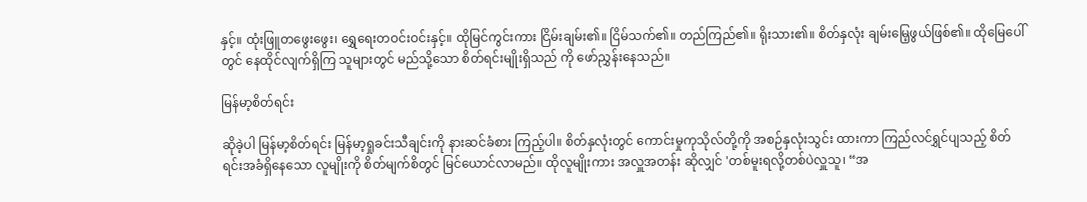နှင့်။ ထုံးဖြူတဖွေးဖွေး၊ ရွှေရေးတဝင်းဝင်းနှင့်။ ထိုမြင်ကွင်းကား ငြိမ်းချမ်း၏။ ငြိမ်သက်၏။ တည်ကြည်၏။ ရိုးသား၏။ စိတ်နှလုံး ချမ်းမြေ့ဖွယ်ဖြစ်၏။ ထိုမြေပေါ်တွင် နေထိုင်လျက်ရှိကြ သူများတွင် မည်သို့သော စိတ်ရင်းမျိုးရှိသည် ကို ဖော်ညွှန်းနေသည်။

မြန်မာ့စိတ်ရင်း

ဆိုခဲ့ပါ မြန်မာ့စိတ်ရင်း မြန်မာ့ရှုခင်းသီချင်းကို နားဆင်ခံစား ကြည့်ပါ။ စိတ်နှလုံးတွင် ကောင်းမှုကုသိုလ်တို့ကို အစဉ်နှလုံးသွင်း ထားကာ ကြည်လင်ရွှင်ပျသည့် စိတ်ရင်းအခံရှိနေသော လူမျိုးကို စိတ်မျက်စိတွင် မြင်ယောင်လာမည်။ ထိုလူမျိုးကား အလှူအတန်း ဆိုလျှင် 'တစ်မူးရလို့တစ်ပဲလှူသူ၊ “အ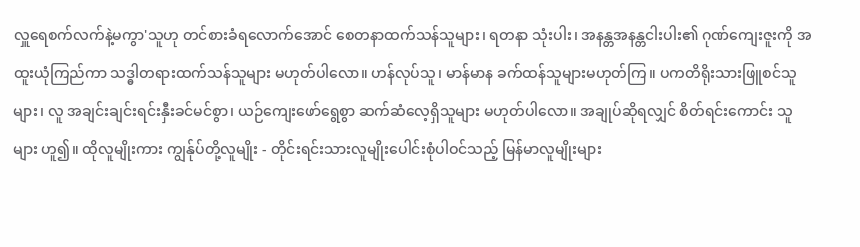လှူရေစက်လက်နဲ့မကွာ'သူဟု တင်စားခံရလောက်အောင် စေတနာထက်သန်သူများ၊ ရတနာ သုံးပါး၊ အနန္တအနန္တငါးပါး၏ ဂုဏ်ကျေးဇူးကို အထူးယုံကြည်ကာ သဒ္ဓါတရားထက်သန်သူများ မဟုတ်ပါလော။ ဟန်လုပ်သူ၊ မာန်မာန ခက်ထန်သူများမဟုတ်ကြ။ ပကတိရိုးသားဖြူစင်သူများ၊ လူ အချင်းချင်းရင်းနှီးခင်မင်စွာ၊ ယဉ်ကျေးဖော်ရွေစွာ ဆက်ဆံလေ့ရှိသူများ မဟုတ်ပါလော။ အချုပ်ဆိုရလျှင် စိတ်ရင်းကောင်း သူများ ဟူ၍။ ထိုလူမျိုးကား ကျွန်ုပ်တို့လူမျိုး - တိုင်းရင်းသားလူမျိုးပေါင်းစုံပါဝင်သည့် မြန်မာလူမျိုးများ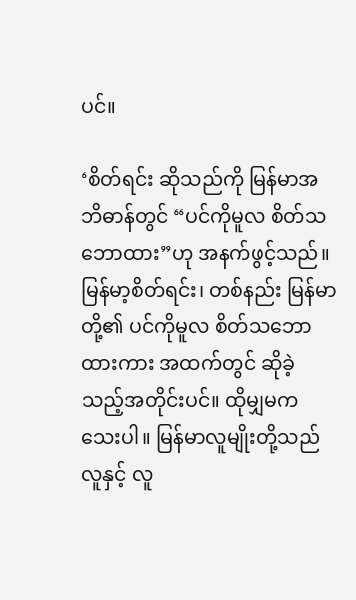ပင်။

‘စိတ်ရင်း ဆိုသည်ကို မြန်မာအဘိဓာန်တွင် “ပင်ကိုမူလ စိတ်သဘောထား”ဟု အနက်ဖွင့်သည်။ မြန်မာ့စိတ်ရင်း၊ တစ်နည်း မြန်မာတို့၏ ပင်ကိုမူလ စိတ်သဘောထားကား အထက်တွင် ဆိုခဲ့သည့်အတိုင်းပင်။ ထိုမျှမကသေးပါ။ မြန်မာလူမျိုးတို့သည် လူနှင့် လူ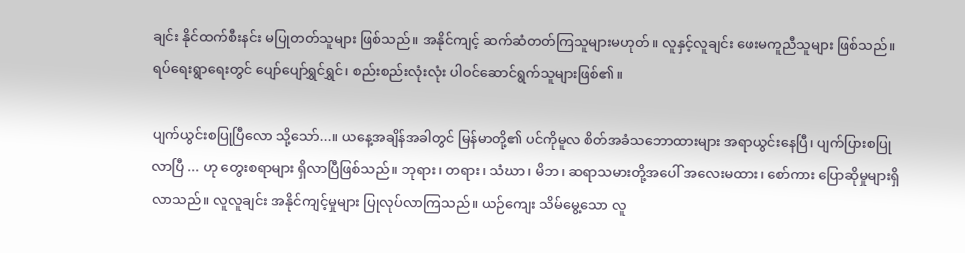ချင်း နိုင်ထက်စီးနင်း မပြုတတ်သူများ ဖြစ်သည်။ အနိုင်ကျင့် ဆက်ဆံတတ်ကြသူများမဟုတ်။ လူနှင့်လူချင်း ဖေးမကူညီသူများ ဖြစ်သည်။ ရပ်ရေးရွာရေးတွင် ပျော်ပျော်ရွှင်ရွှင်၊ စည်းစည်းလုံးလုံး ပါဝင်ဆောင်ရွက်သူများဖြစ်၏။

ပျက်ယွင်းစပြုပြီလော သို့သော်...။ ယနေ့အချိန်အခါတွင် မြန်မာတို့၏ ပင်ကိုမူလ စိတ်အခံသဘောထားများ အရာယွင်းနေပြီ၊ ပျက်ပြားစပြုလာပြီ ... ဟု တွေးစရာများ ရှိလာပြီဖြစ်သည်။ ဘုရား၊ တရား၊ သံဃာ၊ မိဘ၊ ဆရာသမားတို့အပေါ် အလေးမထား၊ စော်ကား ပြောဆိုမှုများရှိလာသည်။ လူလူချင်း အနိုင်ကျင့်မှုများ ပြုလုပ်လာကြသည်။ ယဉ်ကျေး သိမ်မွေ့သော လူ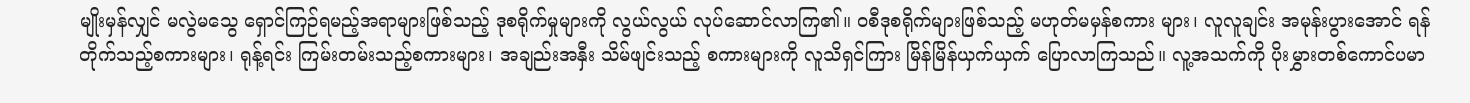မျိုးမှန်လျှင် မလွဲမသွေ ရှောင်ကြဉ်ရမည့်အရာများဖြစ်သည့် ဒုစရိုက်မှုများကို လွယ်လွယ် လုပ်ဆောင်လာကြ၏။ ဝစီဒုစရိုက်များဖြစ်သည့် မဟုတ်မမှန်စကား များ၊ လူလူချင်း အမုန်းပွားအောင် ရန်တိုက်သည့်စကားများ၊ ရုန့်ရင်း ကြမ်းတမ်းသည့်စကားများ၊ အချည်းအနှီး သိမ်ဖျင်းသည့် စကားများကို လူသိရှင်ကြား မြိန်မြိန်ယှက်ယှက် ပြောလာကြသည်။ လူ့အသက်ကို ပိုးမွှားတစ်ကောင်ပမာ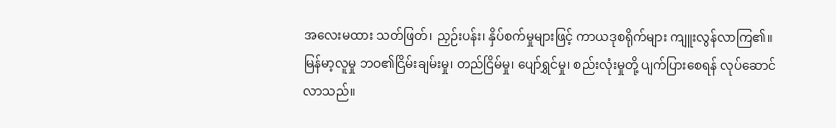အလေးမထား သတ်ဖြတ်၊ ညှဉ်းပန်း၊ နှိပ်စက်မှုများဖြင့် ကာယဒုစရိုက်များ ကျူးလွန်လာကြ၏။ မြန်မာ့လူမှု ဘဝ၏ငြိမ်းချမ်းမှု၊ တည်ငြိမ်မှု၊ ပျော်ရွှင်မှု၊ စည်းလုံးမှုတို့ ပျက်ပြားစေရန် လုပ်ဆောင်လာသည်။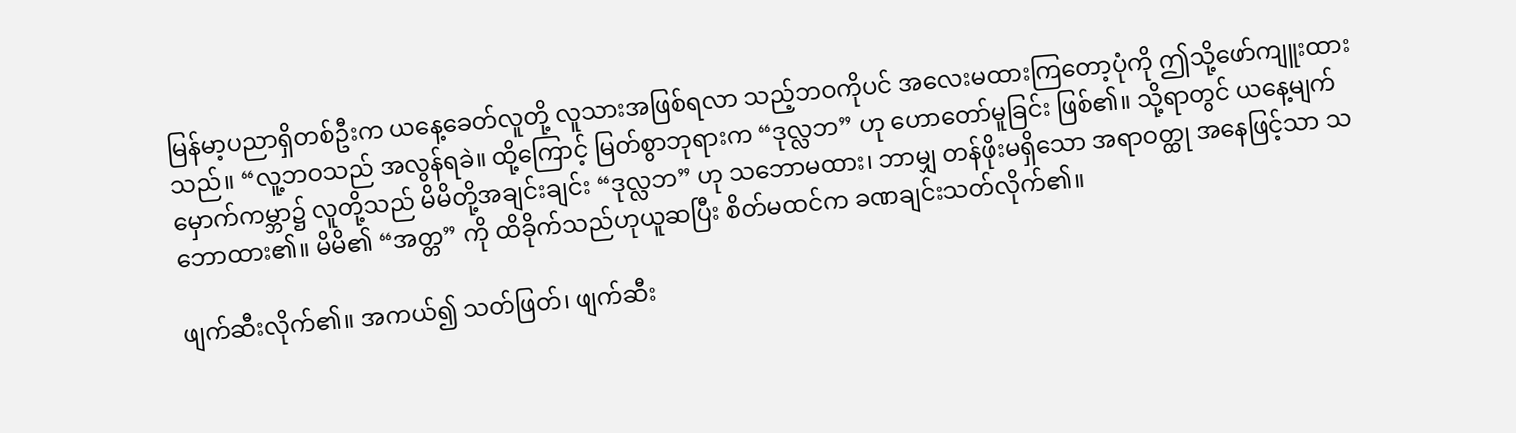မြန်မာ့ပညာရှိတစ်ဦးက ယနေ့ခေတ်လူတို့ လူသားအဖြစ်ရလာ သည့်ဘဝကိုပင် အလေးမထားကြတော့ပုံကို ဤသို့ဖော်ကျူးထား သည်။ “လူ့ဘဝသည် အလွန်ရခဲ။ ထို့ကြောင့် မြတ်စွာဘုရားက “ဒုလ္လဘ” ဟု ဟောတော်မူခြင်း ဖြစ်၏။ သို့ရာတွင် ယနေ့မျက်မှောက်ကမ္ဘာ၌ လူတို့သည် မိမိတို့အချင်းချင်း “ဒုလ္လဘ” ဟု သဘောမထား၊ ဘာမျှ တန်ဖိုးမရှိသော အရာဝတ္ထု အနေဖြင့်သာ သဘောထား၏။ မိမိ၏ “အတ္တ” ကို ထိခိုက်သည်ဟုယူဆပြီး စိတ်မထင်က ခဏချင်းသတ်လိုက်၏။

ဖျက်ဆီးလိုက်၏။ အကယ်၍ သတ်ဖြတ်၊ ဖျက်ဆီး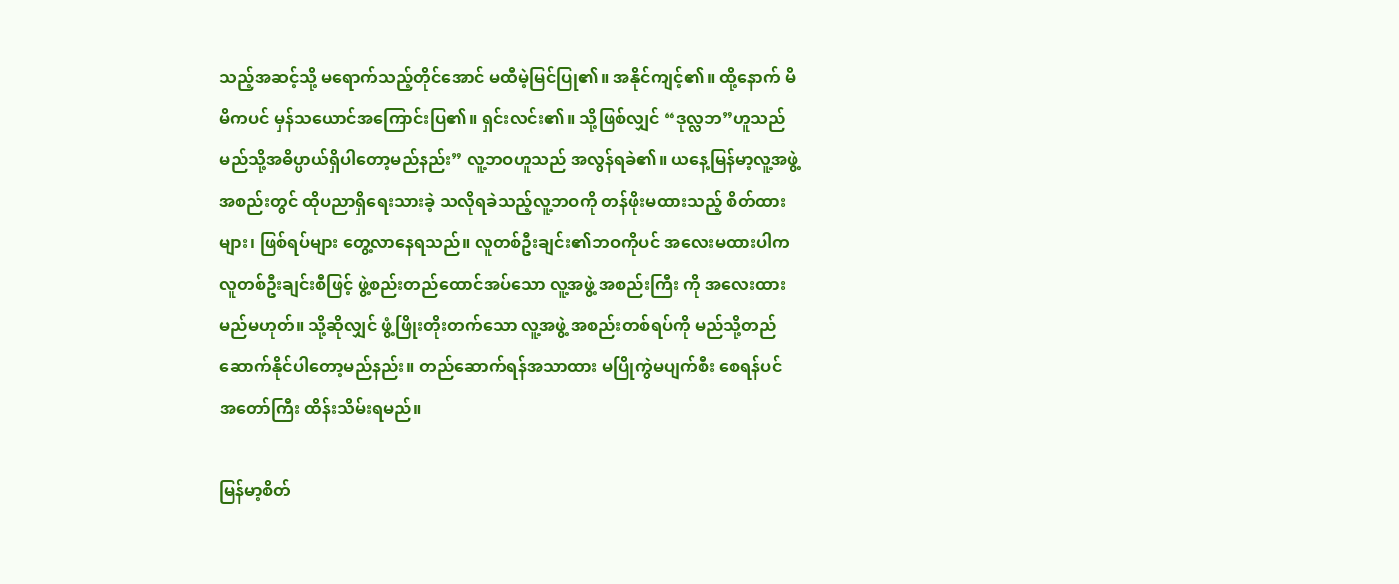သည့်အဆင့်သို့ မရောက်သည့်တိုင်အောင် မထီမဲ့မြင်ပြု၏။ အနိုင်ကျင့်၏။ ထို့နောက် မိမိကပင် မှန်သယောင်အကြောင်းပြ၏။ ရှင်းလင်း၏။ သို့ဖြစ်လျှင် “ဒုလ္လဘ”ဟူသည် မည်သို့အဓိပ္ပာယ်ရှိပါတော့မည်နည်း” လူ့ဘဝဟူသည် အလွန်ရခဲ၏။ ယနေ့မြန်မာ့လူ့အဖွဲ့ အစည်းတွင် ထိုပညာရှိရေးသားခဲ့ သလိုရခဲသည့်လူ့ဘဝကို တန်ဖိုးမထားသည့် စိတ်ထားများ၊ ဖြစ်ရပ်များ တွေ့လာနေရသည်။ လူတစ်ဦးချင်း၏ဘဝကိုပင် အလေးမထားပါက လူတစ်ဦးချင်းစီဖြင့် ဖွဲ့စည်းတည်ထောင်အပ်သော လူ့အဖွဲ့ အစည်းကြီး ကို အလေးထားမည်မဟုတ်။ သို့ဆိုလျှင် ဖွံ့ဖြိုးတိုးတက်သော လူ့အဖွဲ့ အစည်းတစ်ရပ်ကို မည်သို့တည်ဆောက်နိုင်ပါတော့မည်နည်း။ တည်ဆောက်ရန်အသာထား မပြိုကွဲမပျက်စီး စေရန်ပင် အတော်ကြီး ထိန်းသိမ်းရမည်။

မြန်မာ့စိတ်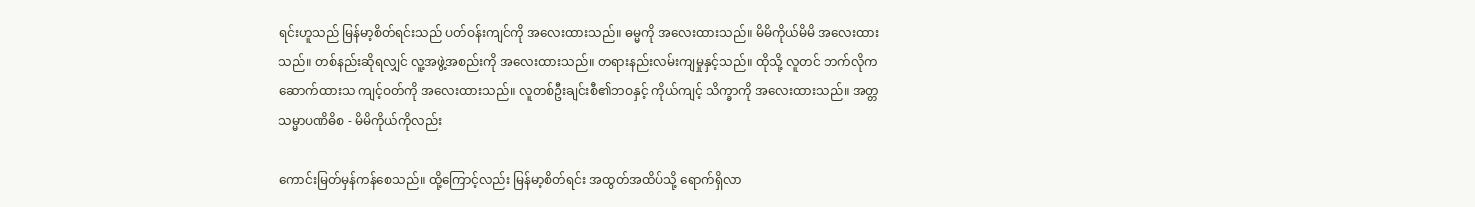ရင်းဟူသည် မြန်မာ့စိတ်ရင်းသည် ပတ်ဝန်းကျင်ကို အလေးထားသည်။ ဓမ္မကို အလေးထားသည်။ မိမိကိုယ်မိမိ အလေးထားသည်။ တစ်နည်းဆိုရလျှင် လူ့အဖွဲ့အစည်းကို အလေးထားသည်။ တရားနည်းလမ်းကျမှုနှင့်သည်။ ထိုသို့ လူတင် ဘက်လိုကဆောက်ထားသ ကျင့်ဝတ်ကို အလေးထားသည်။ လူတစ်ဦးချင်းစီ၏ဘဝနှင့် ကိုယ်ကျင့် သိက္ခာကို အလေးထားသည်။ အတ္တသမ္မာပဏိဓိစ - မိမိကိုယ်ကိုလည်း

ကောင်းမြတ်မှန်ကန်စေသည်။ ထို့ကြောင့်လည်း မြန်မာ့စိတ်ရင်း အထွတ်အထိပ်သို့ ရောက်ရှိလာ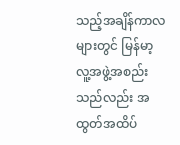သည့်အချိန်ကာလများတွင် မြန်မာ့ လူ့အဖွဲ့အစည်းသည်လည်း အထွတ်အထိပ်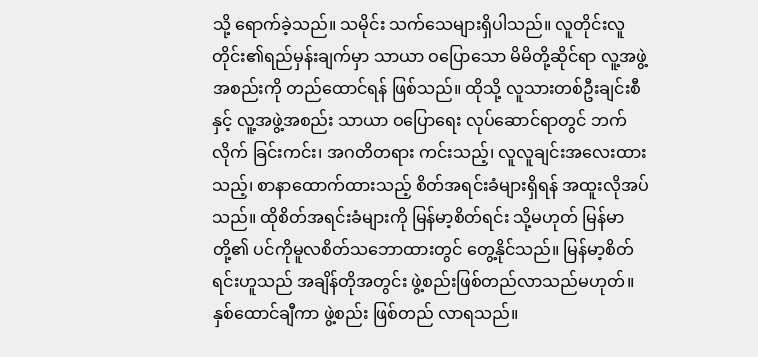သို့ ရောက်ခဲ့သည်။ သမိုင်း သက်သေများရှိပါသည်။ လူတိုင်းလူတိုင်း၏ရည်မှန်းချက်မှာ သာယာ ဝပြောသော မိမိတို့ဆိုင်ရာ လူ့အဖွဲ့အစည်းကို တည်ထောင်ရန် ဖြစ်သည်။ ထိုသို့ လူသားတစ်ဦးချင်းစီနှင့် လူ့အဖွဲ့အစည်း သာယာ ဝပြောရေး လုပ်ဆောင်ရာတွင် ဘက်လိုက် ခြင်းကင်း၊ အဂတိတရား ကင်းသည့်၊ လူလူချင်းအလေးထားသည့်၊ စာနာထောက်ထားသည့် စိတ်အရင်းခံများရှိရန် အထူးလိုအပ်သည်။ ထိုစိတ်အရင်းခံများကို မြန်မာ့စိတ်ရင်း သို့မဟုတ် မြန်မာတို့၏ ပင်ကိုမူလစိတ်သဘောထားတွင် တွေ့နိုင်သည်။ မြန်မာ့စိတ်ရင်းဟူသည် အချိန်တိုအတွင်း ဖွဲ့စည်းဖြစ်တည်လာသည်မဟုတ်။ နှစ်ထောင်ချီကာ ဖွဲ့စည်း ဖြစ်တည် လာရသည်။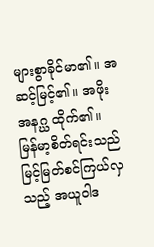များစွာခိုင်မာ၏။ အဆင့်မြင့်၏။ အဖိုးအနဂ္ဃ ထိုက်၏။ မြန်မာ့စိတ်ရင်းသည် မြင့်မြတ်စင်ကြယ်လှသည့် အယူဝါဒ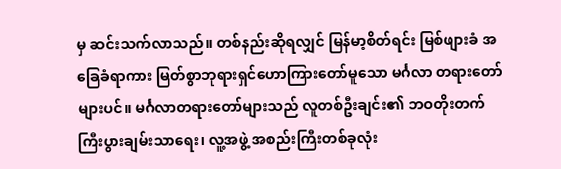မှ ဆင်းသက်လာသည်။ တစ်နည်းဆိုရလျှင် မြန်မာ့စိတ်ရင်း မြစ်ဖျားခံ အခြေခံရာကား မြတ်စွာဘုရားရှင်ဟောကြားတော်မူသော မင်္ဂလာ တရားတော် များပင်။ မင်္ဂလာတရားတော်များသည် လူတစ်ဦးချင်း၏ ဘဝတိုးတက်ကြီးပွားချမ်းသာရေး၊ လူ့အဖွဲ့ အစည်းကြီးတစ်ခုလုံး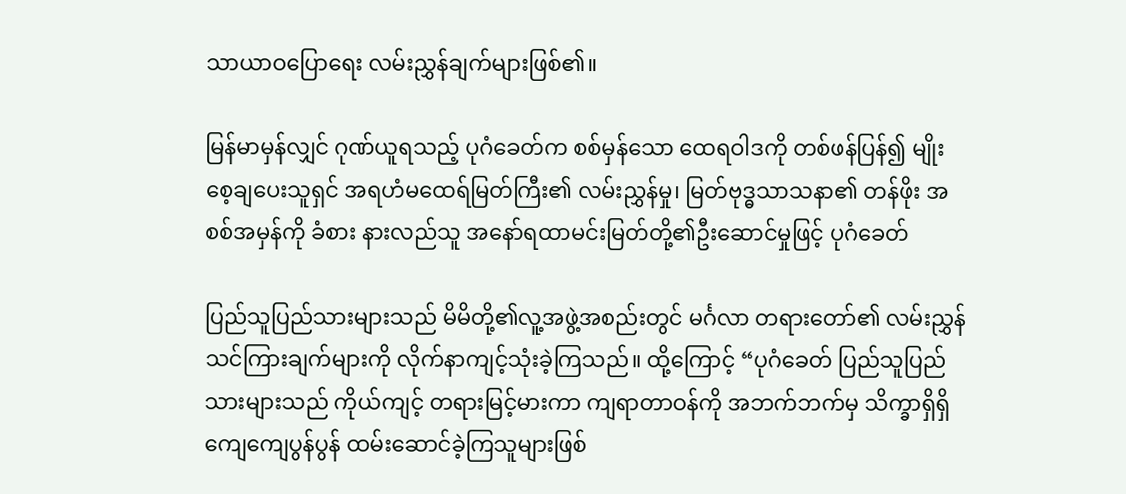သာယာဝပြောရေး လမ်းညွှန်ချက်များဖြစ်၏။

မြန်မာမှန်လျှင် ဂုဏ်ယူရသည့် ပုဂံခေတ်က စစ်မှန်သော ထေရဝါဒကို တစ်ဖန်ပြန်၍ မျိုးစေ့ချပေးသူရှင် အရဟံမထေရ်မြတ်ကြီး၏ လမ်းညွှန်မှု၊ မြတ်ဗုဒ္ဓသာသနာ၏ တန်ဖိုး အစစ်အမှန်ကို ခံစား နားလည်သူ အနော်ရထာမင်းမြတ်တို့၏ဦးဆောင်မှုဖြင့် ပုဂံခေတ်

ပြည်သူပြည်သားများသည် မိမိတို့၏လူ့အဖွဲ့အစည်းတွင် မင်္ဂလာ တရားတော်၏ လမ်းညွှန်သင်ကြားချက်များကို လိုက်နာကျင့်သုံးခဲ့ကြသည်။ ထို့ကြောင့် “ပုဂံခေတ် ပြည်သူပြည်သားများသည် ကိုယ်ကျင့် တရားမြင့်မားကာ ကျရာတာဝန်ကို အဘက်ဘက်မှ သိက္ခာရှိရှိ ကျေကျေပွန်ပွန် ထမ်းဆောင်ခဲ့ကြသူများဖြစ်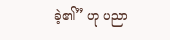ခဲ့၏” ဟု ပညာ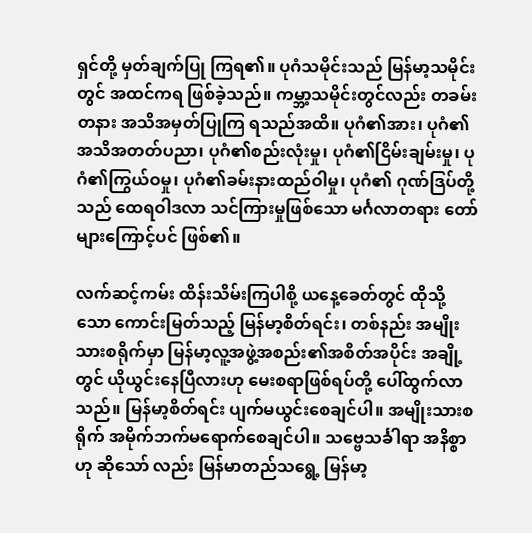ရှင်တို့ မှတ်ချက်ပြု ကြရ၏။ ပုဂံသမိုင်းသည် မြန်မာ့သမိုင်းတွင် အထင်ကရ ဖြစ်ခဲ့သည်။ ကမ္ဘာ့သမိုင်းတွင်လည်း တခမ်းတနား အသိအမှတ်ပြုကြ ရသည်အထိ။ ပုဂံ၏အား၊ ပုဂံ၏အသိအတတ်ပညာ၊ ပုဂံ၏စည်းလုံးမှု၊ ပုဂံ၏ငြိမ်းချမ်းမှု၊ ပုဂံ၏ကြွယ်ဝမှု၊ ပုဂံ၏ခမ်းနားထည်ဝါမှု၊ ပုဂံ၏ ဂုဏ်ဒြပ်တို့သည် ထေရဝါဒလာ သင်ကြားမှုဖြစ်သော မင်္ဂလာတရား တော်များကြောင့်ပင် ဖြစ်၏။

လက်ဆင့်ကမ်း ထိန်းသိမ်းကြပါစို့ ယနေ့ခေတ်တွင် ထိုသို့သော ကောင်းမြတ်သည့် မြန်မာ့စိတ်ရင်း၊ တစ်နည်း အမျိုးသားစရိုက်မှာ မြန်မာ့လူ့အဖွဲ့အစည်း၏အစိတ်အပိုင်း အချို့တွင် ယိုယွင်းနေပြီလားဟု မေးစရာဖြစ်ရပ်တို့ ပေါ်ထွက်လာ သည်။ မြန်မာ့စိတ်ရင်း ပျက်မယွင်းစေချင်ပါ။ အမျိုးသားစရိုက် အမိုက်ဘက်မရောက်စေချင်ပါ။ သဗ္ဗေသင်္ခါရာ အနိစ္စာဟု ဆိုသော် လည်း မြန်မာတည်သရွေ့ မြန်မာ့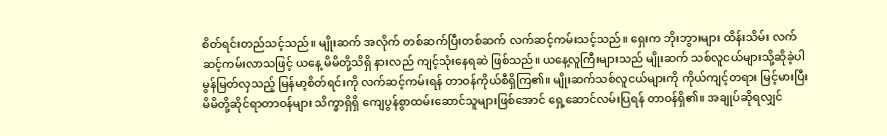စိတ်ရင်းတည်သင့်သည်။ မျိုးဆက် အလိုက် တစ်ဆက်ပြီးတစ်ဆက် လက်ဆင့်ကမ်းသင့်သည်။ ရှေးက ဘိုးဘွားများ ထိန်းသိမ်း လက်ဆင့်ကမ်းလာသဖြင့် ယနေ့ မိမိတို့သိရှိ နားလည် ကျင့်သုံးနေရဆဲ ဖြစ်သည်။ ယနေ့လူကြီးများသည် မျိုးဆက် သစ်လူငယ်များသို့ဆိုခဲ့ပါ မွန်မြတ်လှသည့် မြန်မာ့စိတ်ရင်းကို လက်ဆင့်ကမ်းရန် တာဝန်ကိုယ်စီရှိကြ၏။ မျိုးဆက်သစ်လူငယ်များကို ကိုယ်ကျင့်တရား မြင့်မားပြီး မိမိတို့ဆိုင်ရာတာဝန်များ သိက္ခာရှိရှိ ကျေပွန်စွာထမ်းဆောင်သူများဖြစ်အောင် ရှေ့ဆောင်လမ်းပြရန် တာဝန်ရှိ၏။ အချုပ်ဆိုရလျှင်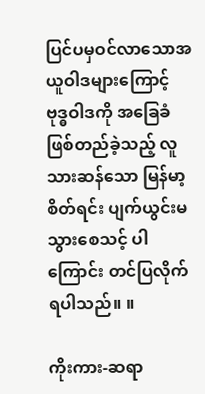ပြင်ပမှဝင်လာသောအယူဝါဒများကြောင့် ဗုဒ္ဓဝါဒကို အခြေခံဖြစ်တည်ခဲ့သည့် လူသားဆန်သော မြန်မာ့စိတ်ရင်း ပျက်ယွင်းမသွားစေသင့် ပါကြောင်း တင်ပြလိုက်ရပါသည်။ ။

ကိုးကား-ဆရာ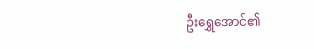ဦးရွှေအောင်၏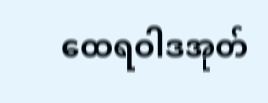ထေရဝါဒအုတ်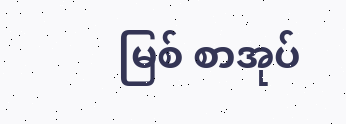မြစ် စာအုပ်